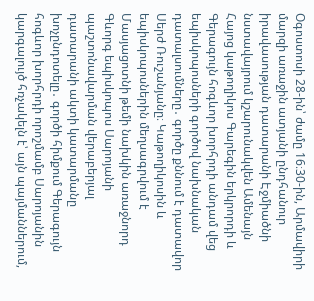Օգոստոսի 28-ին՝ ժամը 16։30-ին, Արմավիրի մարզի առաջին ատյանի ընդհանուր իրավասության դատարանի Էջմիածնի նստավայրում կշարունակվեն Ամենայն Հայոց կաթողիկոս Գարեգին երկրորդի և Գերագույն հոգևոր խորհրդի անդամ վեց եպիսկոպոսների գործով նախնական դատալսումները․ գործը քննում է դատավոր Սերժ Ռուշանյանը։ Կաթողիկոսին և եպիսկոպոսներին մեղսագրվում է Մասյացոտնի թեմի նախկին առաջնորդ Գևորգ եպիսկոպոս Սարոյանի պաշտոնավարման վերաբերյալ դատարանի ակտի կատարմանը խոչընդոտելը․ գործի հիմքում Գերագույն հոգևոր խորհրդի որոշմամբ Սարոյանին կարգալույծ հռչակելն է՝ այն պայմաններում,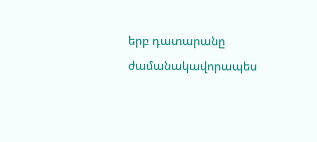երբ դատարանը ժամանակավորապես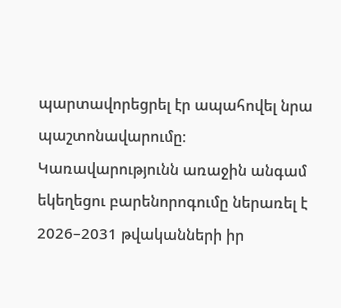պարտավորեցրել էր ապահովել նրա պաշտոնավարումը։ Կառավարությունն առաջին անգամ եկեղեցու բարենորոգումը ներառել է 2026–2031 թվականների իր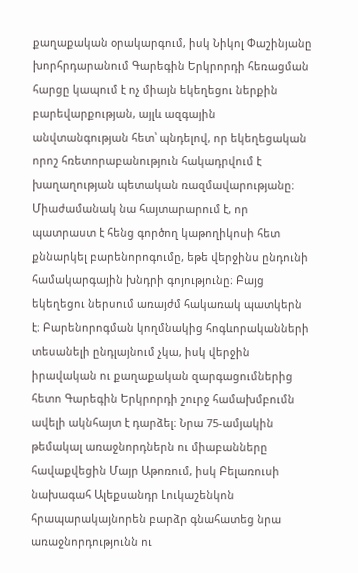քաղաքական օրակարգում, իսկ Նիկոլ Փաշինյանը խորհրդարանում Գարեգին Երկրորդի հեռացման հարցը կապում է ոչ միայն եկեղեցու ներքին բարեվարքության, այլև ազգային անվտանգության հետ՝ պնդելով, որ եկեղեցական որոշ հռետորաբանություն հակադրվում է խաղաղության պետական ռազմավարությանը։ Միաժամանակ նա հայտարարում է, որ պատրաստ է հենց գործող կաթողիկոսի հետ քննարկել բարենորոգումը, եթե վերջինս ընդունի համակարգային խնդրի գոյությունը։ Բայց եկեղեցու ներսում առայժմ հակառակ պատկերն է։ Բարենորոգման կողմնակից հոգևորականների տեսանելի ընդլայնում չկա, իսկ վերջին իրավական ու քաղաքական զարգացումներից հետո Գարեգին Երկրորդի շուրջ համախմբումն ավելի ակնհայտ է դարձել։ Նրա 75-ամյակին թեմակալ առաջնորդներն ու միաբանները հավաքվեցին Մայր Աթոռում, իսկ Բելառուսի նախագահ Ալեքսանդր Լուկաշենկոն հրապարակայնորեն բարձր գնահատեց նրա առաջնորդությունն ու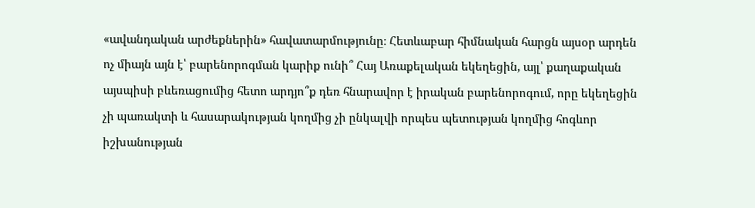«ավանդական արժեքներին» հավատարմությունը։ Հետևաբար հիմնական հարցն այսօր արդեն ոչ միայն այն է՝ բարենորոգման կարիք ունի՞ Հայ Առաքելական եկեղեցին, այլ՝ քաղաքական այսպիսի բևեռացումից հետո արդյո՞ք դեռ հնարավոր է իրական բարենորոգում, որը եկեղեցին չի պառակտի և հասարակության կողմից չի ընկալվի որպես պետության կողմից հոգևոր իշխանության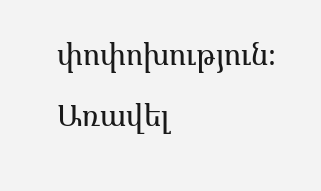փոփոխություն։ Առավել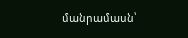մանրամասն՝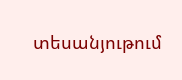տեսանյութում